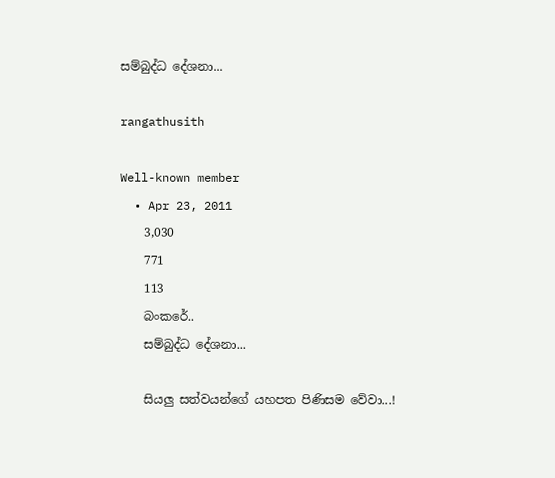සම්බුද්ධ දේශනා...

rangathusith

Well-known member
  • Apr 23, 2011
    3,030
    771
    113
    බංකරේ..
    සම්බුද්ධ දේශනා...

    සියලු සත්වයන්ගේ යහපත පිණිසම වේවා...!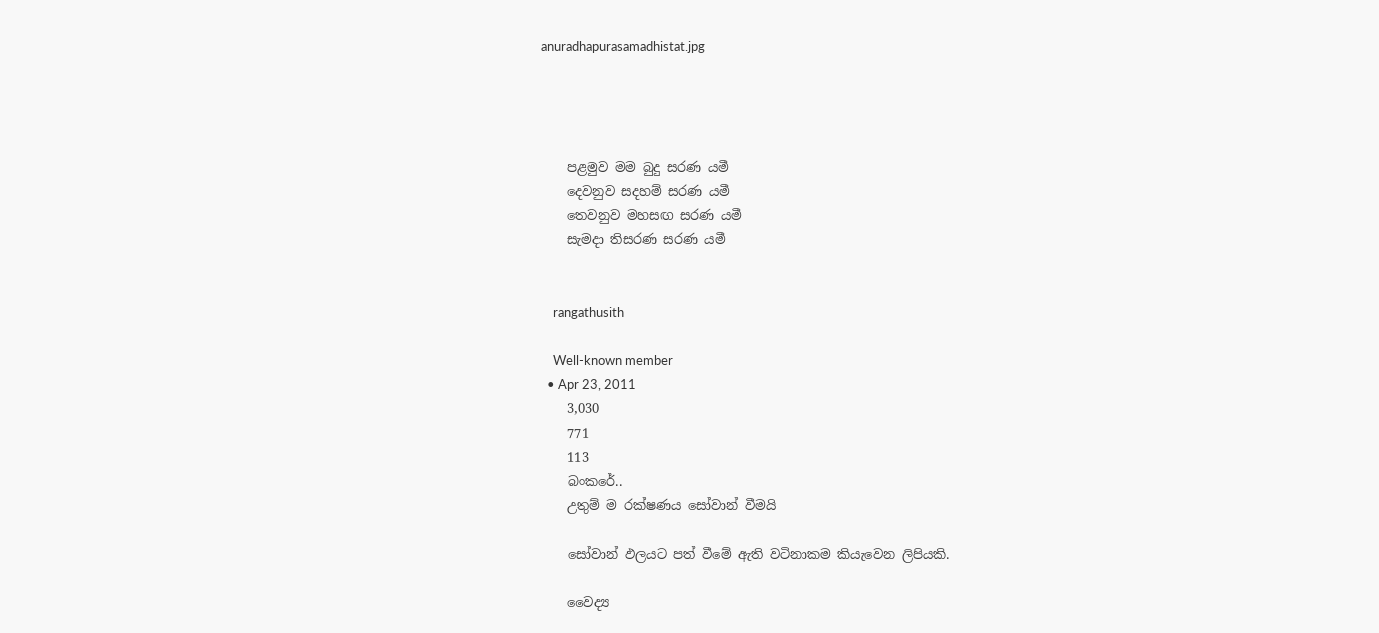anuradhapurasamadhistat.jpg




    පළමුව මම බුදු සරණ යමී
    දෙවනුව සදහම් සරණ යමී
    තෙවනුව මහසඟ සරණ යමී
    සැමදා තිසරණ සරණ යමී


    rangathusith

    Well-known member
  • Apr 23, 2011
    3,030
    771
    113
    බංකරේ..
    උතුම් ම රක්ෂණය සෝවාන් වීමයි

    සෝවාන් ඵලයට පත් වීමේ ඇති වටිනාකම කියැවෙන ලිපියකි.

    වෛද්‍ය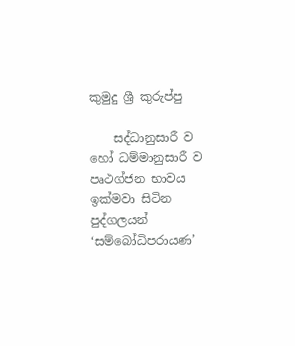කුමුදු ශ්‍රී කුරුප්පු

    සද්ධානුසාරී ව හෝ ධම්මානුසාරී ව පෘථග්ජන භාවය ඉක්මවා සිටින පුද්ගලයන් ‘සම්බෝධිපරායණ’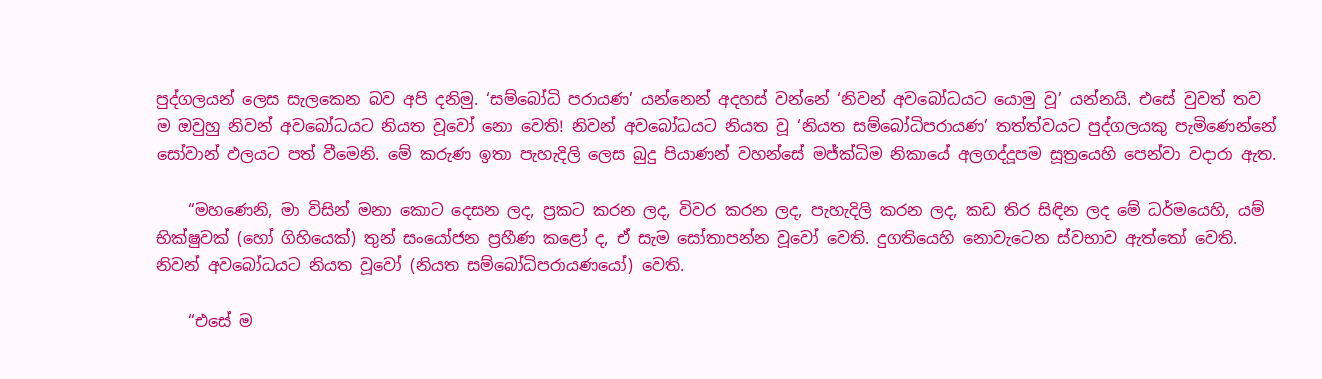පුද්ගලයන් ලෙස සැලකෙන බව අපි දනිමු. ‘සම්බෝධි පරායණ’ යන්නෙන් අදහස් වන්නේ ‘නිවන් අවබෝධයට යොමු වූ’ යන්නයි. එසේ වුවත් තව ම ඔවුහු නිවන් අවබෝධයට නියත වූවෝ නො වෙති! නිවන් අවබෝධයට නියත වූ ‘නියත සම්බෝධිපරායණ’ තත්ත්වයට පුද්ගලයකු පැමිණෙන්නේ සෝවාන් ඵලයට පත් වීමෙනි. මේ කරුණ ඉතා පැහැදිලි ලෙස බුදු පියාණන් වහන්සේ මජ්ක්‍ධිම නිකායේ අලගද්දූපම සූත්‍රයෙහි පෙන්වා වදාරා ඇත.

    “මහණෙනි, මා විසින් මනා කොට දෙසන ලද, ප්‍රකට කරන ලද, විවර කරන ලද, පැහැදිලි කරන ලද, කඩ තිර සිඳින ලද මේ ධර්මයෙහි, යම් භික්ෂුවක් (හෝ ගිහියෙක්) තුන් සංයෝජන ප්‍රහීණ කළෝ ද, ඒ සැම සෝතාපන්න වූවෝ වෙති. දුගතියෙහි නොවැටෙන ස්වභාව ඇත්තෝ වෙති. නිවන් අවබෝධයට නියත වූවෝ (නියත සම්බෝධිපරායණයෝ) වෙති.

    “එසේ ම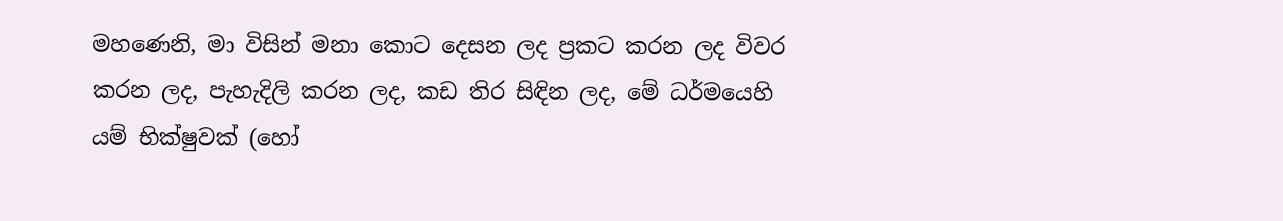මහණෙනි, මා විසින් මනා කොට දෙසන ලද ප්‍රකට කරන ලද විවර කරන ලද, පැහැදිලි කරන ලද, කඩ තිර සිඳින ලද, මේ ධර්මයෙහි යම් භික්ෂුවක් (හෝ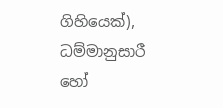ගිහියෙක්), ධම්මානුසාරී හෝ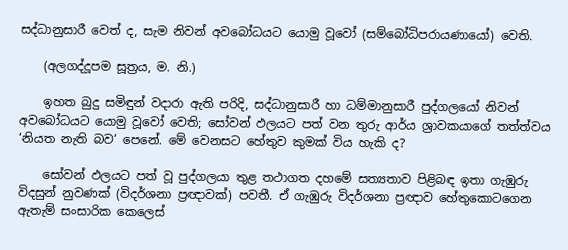සද්ධානුසාරී වෙත් ද, සැම නිවන් අවබෝධයට යොමු වූවෝ (සම්බෝධිපරායණායෝ) වෙති.

    (අලගද්දූපම සූත්‍රය, ම. නි.)

    ඉහත බුදු සමිඳුන් වදාරා ඇති පරිදි, සද්ධානුසාරී හා ධම්මානුසාරී පුද්ගලයෝ නිවන් අවබෝධයට යොමු වූවෝ වෙති; සෝවන් ඵලයට පත් වන තුරු ආර්ය ශ්‍රාවකයාගේ තත්ත්වය ‘නියත නැති බව‘ පෙනේ. මේ වෙනසට හේතුව කුමක් විය හැකි ද?

    සෝවන් ඵලයට පත් වූ පුද්ගලයා තුළ තථාගත දහමේ සත්‍යතාව පිළිබඳ ඉතා ගැඹුරු විදසුන් නුවණක් (විදර්ශනා ප්‍රඥාවක්) පවතී. ඒ ගැඹුරු විදර්ශනා ප්‍රඥාව හේතුකොටගෙන ඇතැම් සංසාරික කෙලෙස්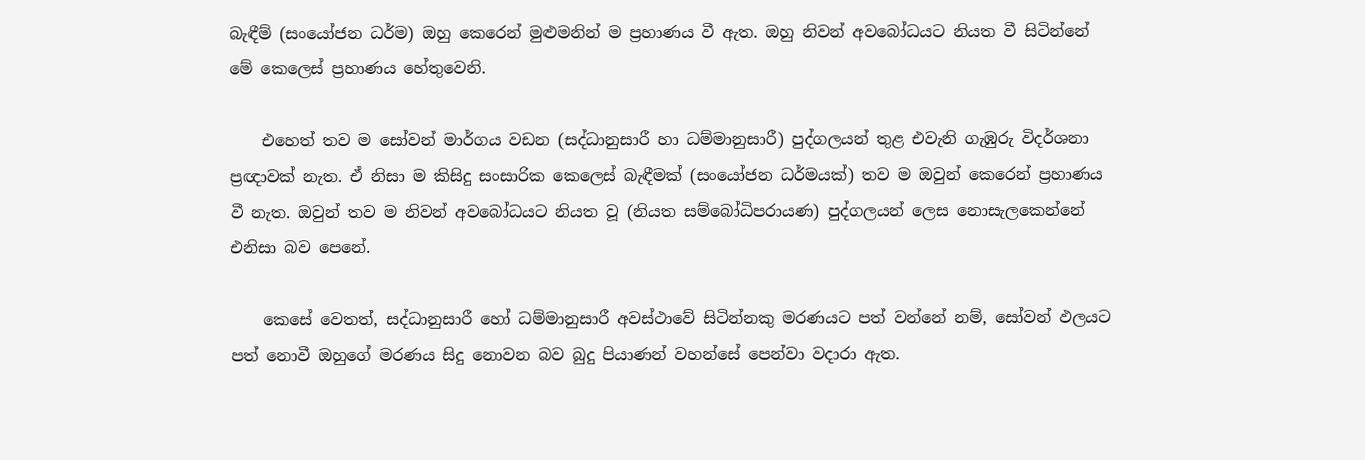බැඳීම් (සංයෝජන ධර්ම) ඔහු කෙරෙන් මුළුමනින් ම ප්‍රහාණය වී ඇත. ඔහු නිවන් අවබෝධයට නියත වී සිටින්නේ මේ කෙලෙස් ප්‍රහාණය හේතුවෙනි.

    එහෙත් තව ම සෝවන් මාර්ගය වඩන (සද්ධානුසාරී හා ධම්මානුසාරී) පුද්ගලයන් තුළ එවැනි ගැඹුරු විදර්ශනා ප්‍රඥාවක් නැත. ඒ නිසා ම කිසිදු සංසාරික කෙලෙස් බැඳීමක් (සංයෝජන ධර්මයක්) තව ම ඔවුන් කෙරෙන් ප්‍රහාණය වී නැත. ඔවුන් තව ම නිවන් අවබෝධයට නියත වූ (නියත සම්බෝධිපරායණ) පුද්ගලයන් ලෙස නොසැලකෙන්නේ එනිසා බව පෙනේ.

    කෙසේ වෙතත්, සද්ධානුසාරී හෝ ධම්මානුසාරී අවස්ථාවේ සිටින්නකු මරණයට පත් වන්නේ නම්, සෝවන් ඵලයට පත් නොවී ඔහුගේ මරණය සිදු නොවන බව බුදු පියාණන් වහන්සේ පෙන්වා වදාරා ඇත.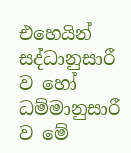එහෙයින් සද්ධානුසාරී ව හෝ ධම්මානුසාරී ව මේ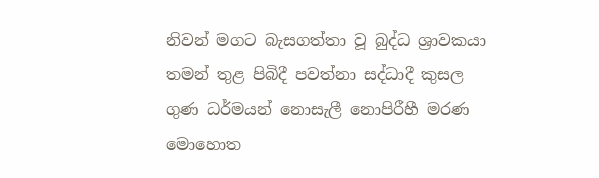නිවන් මගට බැසගත්තා වූ බුද්ධ ශ්‍රාවකයා තමන් තුළ පිබිදී පවත්නා සද්ධාදී කුසල ගුණ ධර්මයන් නොසැලී නොපිරීහී මරණ මොහොත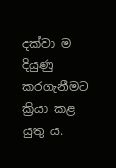දක්වා ම දියුණු කරගැනීමට ක්‍රියා කළ යුතු ය.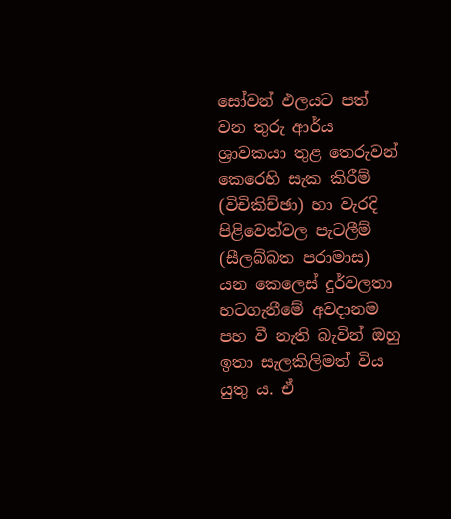සෝවන් ඵලයට පත් වන තුරු ආර්ය ශ්‍රාවකයා තුළ තෙරුවන් කෙරෙහි සැක කිරීම් (විචිකිච්ඡා) හා වැරදි පිළිවෙත්වල පැටලීම් (සීලබ්බත පරාමාස) යන කෙලෙස් දුර්වලතා හටගැනීමේ අවදානම පහ වී නැති බැවින් ඔහු ඉතා සැලකිලිමත් විය යුතු ය. ඒ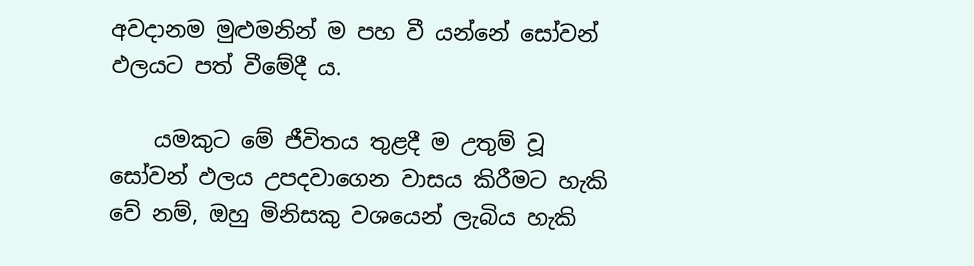අවදානම මුළුමනින් ම පහ වී යන්නේ සෝවන් ඵලයට පත් වීමේදී ය.

    යමකුට මේ ජීවිතය තුළදී ම උතුම් වූ සෝවන් ඵලය උපදවාගෙන වාසය කිරීමට හැකි වේ නම්, ඔහු මිනිසකු වශයෙන් ලැබිය හැකි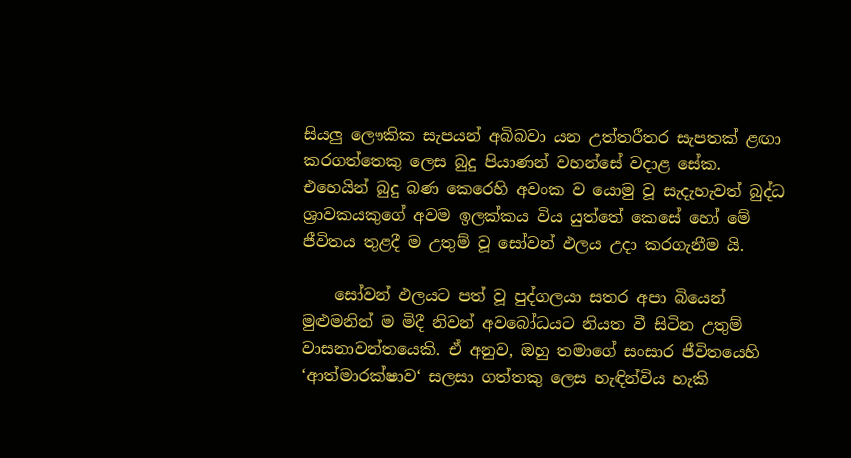සියලු ලෞකික සැපයන් අබිබවා යන උත්තරීතර සැපතක් ළඟා කරගත්තෙකු ලෙස බුදු පියාණන් වහන්සේ වදාළ සේක. එහෙයින් බුදු බණ කෙරෙහි අවංක ව යොමු වූ සැදැහැවත් බුද්ධ ශ්‍රාවකයකුගේ අවම ඉලක්කය විය යුත්තේ කෙසේ හෝ මේ ජීවිතය තුළදී ම උතුම් වූ සෝවන් ඵලය උදා කරගැනීම යි.

    සෝවන් ඵලයට පත් වූ පුද්ගලයා සතර අපා බියෙන් මුළුමනින් ම මිදී නිවන් අවබෝධයට නියත වී සිටින උතුම් වාසනාවන්තයෙකි. ඒ අනුව, ඔහු තමාගේ සංසාර ජීවිතයෙහි ‘ආත්මාරක්ෂාව‘ සලසා ගත්තකු ලෙස හැඳින්විය හැකි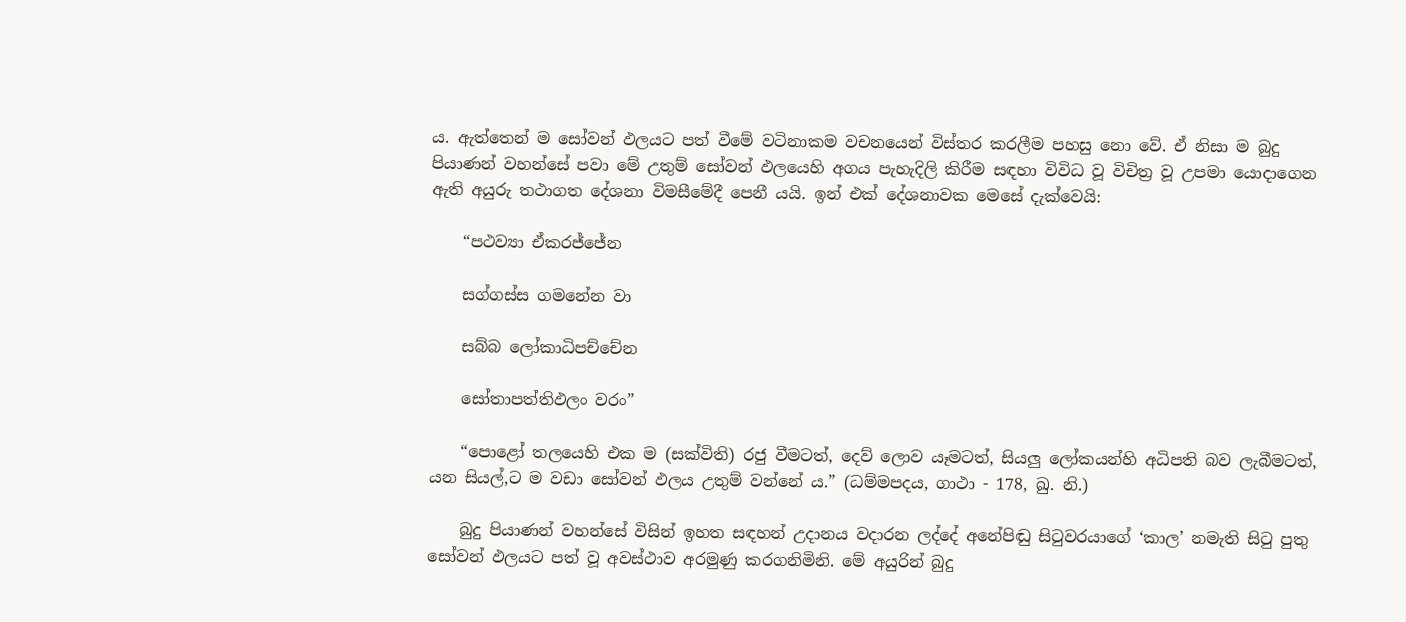ය. ඇත්තෙන් ම සෝවන් ඵලයට පත් වීමේ වටිනාකම වචනයෙන් විස්තර කරලීම පහසු නො වේ. ඒ නිසා ම බුදු පියාණන් වහන්සේ පවා මේ උතුම් සෝවන් ඵලයෙහි අගය පැහැදිලි කිරීම සඳහා විවිධ වූ විචිත්‍ර වූ උපමා යොදාගෙන ඇති අයුරු තථාගත දේශනා විමසීමේදී පෙනී යයි. ඉන් එක් දේශනාවක මෙසේ දැක්වෙයි:

    “පථව්‍යා ඒකරජ්ජේන

    සග්ගස්ස ගමනේන වා

    සබ්බ ලෝකාධිපච්චේන

    සෝතාපත්තිඵලං වරං”

    “පොළෝ තලයෙහි එක ම (සක්විති) රජු වීමටත්, දෙව් ලොව යෑමටත්, සියලු ලෝකයන්හි අධිපති බව ලැබීමටත්, යන සියල්,ට ම වඩා සෝවන් ඵලය උතුම් වන්නේ ය.” (ධම්මපදය, ගාථා - 178, ඛු. නි.)

    බුදු පියාණන් වහන්සේ විසින් ඉහත සඳහන් උදානය වදාරන ලද්දේ අනේපිඬු සිටුවරයාගේ ‘කාල’ නමැති සිටු පුතු සෝවන් ඵලයට පත් වූ අවස්ථාව අරමුණු කරගනිමිනි. මේ අයුරින් බුදු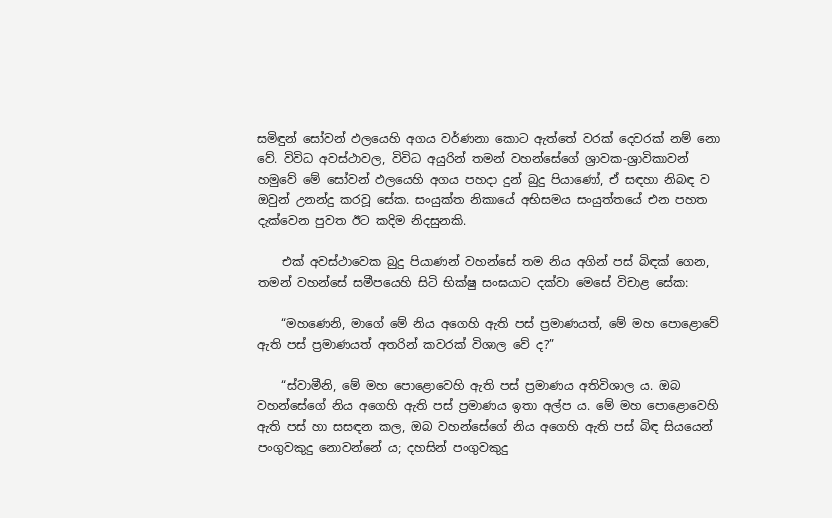සමිඳුන් සෝවන් ඵලයෙහි අගය වර්ණනා කොට ඇත්තේ වරක් දෙවරක් නම් නො වේ. විවිධ අවස්ථාවල, විවිධ අයුරින් තමන් වහන්සේගේ ශ්‍රාවක-ශ්‍රාවිකාවන් හමුවේ මේ සෝවන් ඵලයෙහි අගය පහදා දුන් බුදු පියාණෝ, ඒ සඳහා නිබඳ ව ඔවුන් උනන්දු කරවූ සේක. සංයුක්ත නිකායේ අභිසමය සංයුත්තයේ එන පහත දැක්වෙන පුවත ඊට කදිම නිදසුනකි.

    එක් අවස්ථාවෙක බුදු පියාණන් වහන්සේ තම නිය අගින් පස් බිඳක් ගෙන, තමන් වහන්සේ සමීපයෙහි සිටි භික්ෂු සංඝයාට දක්වා මෙසේ විචාළ සේක:

    “මහණෙනි, මාගේ මේ නිය අගෙහි ඇති පස් ප්‍රමාණයත්, මේ මහ පොළොවේ ඇති පස් ප්‍රමාණයත් අතරින් කවරක් විශාල වේ ද?”

    “ස්වාමීනි, මේ මහ පොළොවෙහි ඇති පස් ප්‍රමාණය අතිවිශාල ය. ඔබ වහන්සේගේ නිය අගෙහි ඇති පස් ප්‍රමාණය ඉතා අල්ප ය. මේ මහ පොළොවෙහි ඇති පස් හා සසඳන කල, ඔබ වහන්සේගේ නිය අගෙහි ඇති පස් බිඳ සියයෙන් පංගුවකුදු නොවන්නේ ය; දහසින් පංගුවකුදු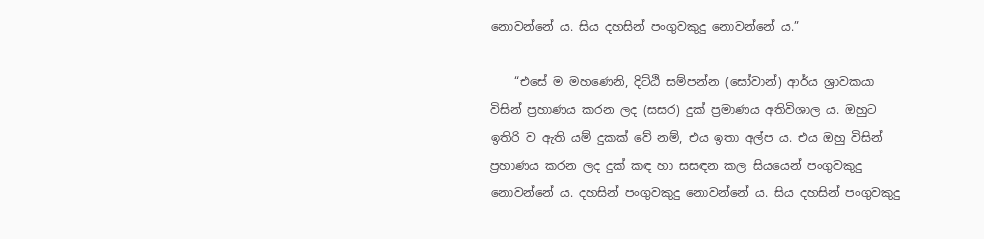නොවන්නේ ය. සිය දහසින් පංගුවකුදු නොවන්නේ ය.”

    “එසේ ම මහණෙනි, දිට්ඨි සම්පන්න (සෝවාන්) ආර්ය ශ්‍රාවකයා විසින් ප්‍රහාණය කරන ලද (සසර) දුක් ප්‍රමාණය අතිවිශාල ය. ඔහුට ඉතිරි ව ඇති යම් දුකක් වේ නම්, එය ඉතා අල්ප ය. එය ඔහු විසින් ප්‍රහාණය කරන ලද දුක් කඳ හා සසඳන කල සියයෙන් පංගුවකුදු නොවන්නේ ය. දහසින් පංගුවකුදු නොවන්නේ ය. සිය දහසින් පංගුවකුදු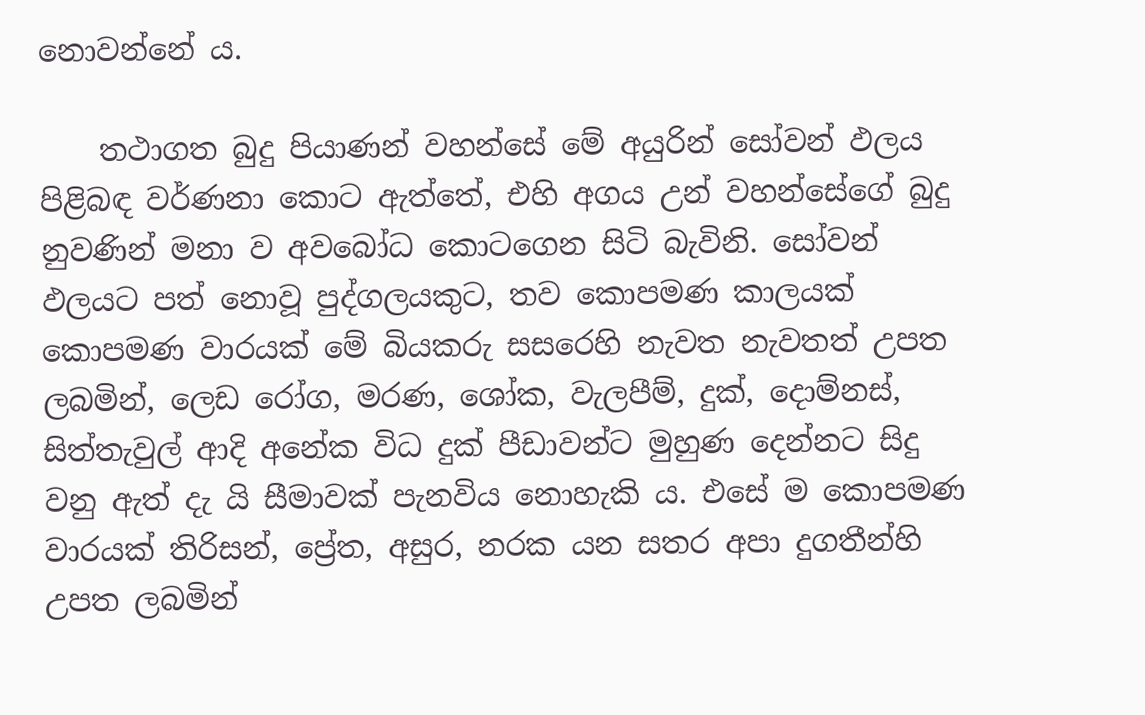නොවන්නේ ය.

    තථාගත බුදු පියාණන් වහන්සේ මේ අයුරින් සෝවන් ඵලය පිළිබඳ වර්ණනා කොට ඇත්තේ, එහි අගය උන් වහන්සේගේ බුදු නුවණින් මනා ව අවබෝධ කොටගෙන සිටි බැවිනි. සෝවන් ඵලයට පත් නොවූ පුද්ගලයකුට, තව කොපමණ කාලයක් කොපමණ වාරයක් මේ බියකරු සසරෙහි නැවත නැවතත් උපත ලබමින්, ලෙඩ රෝග, මරණ, ශෝක, වැලපීම්, දුක්, දොම්නස්, සිත්තැවුල් ආදි අනේක විධ දුක් පීඩාවන්ට මුහුණ දෙන්නට සිදු වනු ඇත් දැ යි සීමාවක් පැනවිය නොහැකි ය. එසේ ම කොපමණ වාරයක් තිරිසන්, ප්‍රේත, අසුර, නරක යන සතර අපා දුගතීන්හි උපත ලබමින්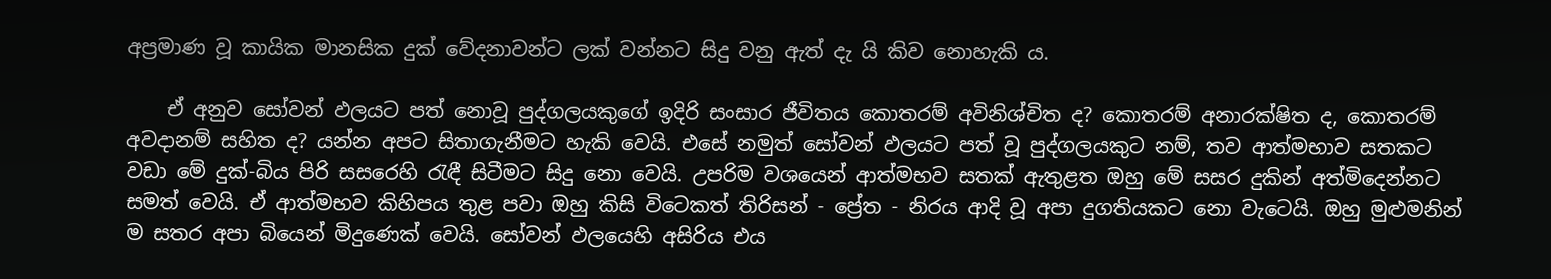අප්‍රමාණ වූ කායික මානසික දුක් වේදනාවන්ට ලක් වන්නට සිදු වනු ඇත් දැ යි කිව නොහැකි ය.

    ඒ අනුව සෝවන් ඵලයට පත් නොවූ පුද්ගලයකුගේ ඉදිරි සංසාර ජීවිතය කොතරම් අවිනිශ්චිත ද? කොතරම් අනාරක්ෂිත ද, කොතරම් අවදානම් සහිත ද? යන්න අපට සිතාගැනීමට හැකි වෙයි. එසේ නමුත් සෝවන් ඵලයට පත් වූ පුද්ගලයකුට නම්, තව ආත්මභාව සතකට වඩා මේ දුක්-බිය පිරි සසරෙහි රැඳී සිටීමට සිදු නො වෙයි. උපරිම වශයෙන් ආත්මභව සතක් ඇතුළත ඔහු මේ සසර දුකින් අත්මිදෙන්නට සමත් වෙයි. ඒ ආත්මභව කිහිපය තුළ පවා ඔහු කිසි විටෙකත් තිරිසන් - ප්‍රේත - නිරය ආදි වූ අපා දුගතියකට නො වැටෙයි. ඔහු මුළුමනින් ම සතර අපා බියෙන් මිදුණෙක් වෙයි. සෝවන් ඵලයෙහි අසිරිය එය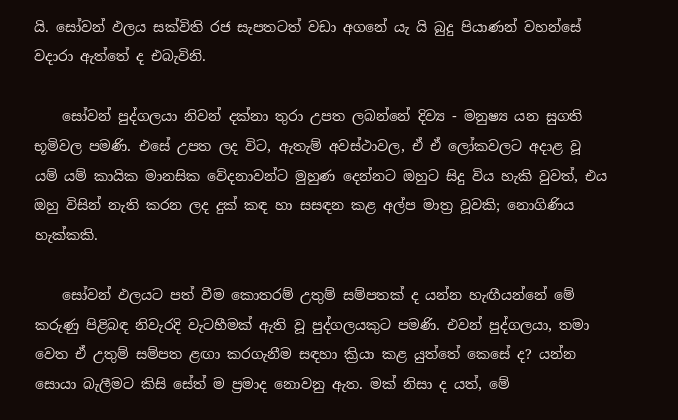යි. සෝවන් ඵලය සක්විති රජ සැපතටත් වඩා අගනේ යැ යි බුදු පියාණන් වහන්සේ වදාරා ඇත්තේ ද එබැවිනි.

    සෝවන් පුද්ගලයා නිවන් දක්නා තුරා උපත ලබන්නේ දිව්‍ය - මනුෂ්‍ය යන සුගති භූමිවල පමණි. එසේ උපත ලද විට, ඇතැම් අවස්ථාවල, ඒ ඒ ලෝකවලට අදාළ වූ යම් යම් කායික මානසික වේදනාවන්ට මුහුණ දෙන්නට ඔහුට සිදු විය හැකි වුවත්, එය ඔහු විසින් නැති කරන ලද දුක් කඳ හා සසඳන කළ අල්ප මාත්‍ර වූවකි; නොගිණිය හැක්කකි.

    සෝවන් ඵලයට පත් වීම කොතරම් උතුම් සම්පතක් ද යන්න හැඟීයන්නේ මේ කරුණු පිළිබඳ නිවැරදි වැටහීමක් ඇති වූ පුද්ගලයකුට පමණි. එවන් පුද්ගලයා, තමා වෙත ඒ උතුම් සම්පත ළඟා කරගැනීම සඳහා ක්‍රියා කළ යුත්තේ කෙසේ ද? යන්න සොයා බැලීමට කිසි සේත් ම ප්‍රමාද නොවනු ඇත. මක් නිසා ද යත්, මේ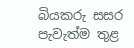බියකරු සසර පැවැත්ම තුළ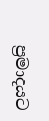ප්‍රමාදයට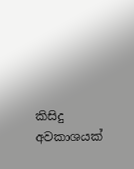කිසිදු අවකාශයක්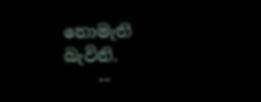නොමැති බැවිනි.
    --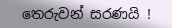තෙරුවන් සරණයි !